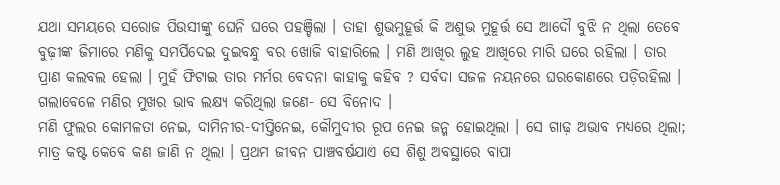ଯଥା ସମୟରେ ସରୋଜ ପିଉସୀଙ୍କୁ ଘେନି ଘରେ ପହଞ୍ଚିଲା । ତାହା ଶୁଭମୁହୂର୍ତ୍ତ କି ଅଶୁଭ ମୁହୂର୍ତ୍ତ ସେ ଆଦୌ ବୁଝି ନ ଥିଲା ତେବେ ବୁଢ଼ୀଙ୍କ ଜିମାରେ ମଣିକୁ ସମର୍ପିଦେଇ ଦୁଇବନ୍ଧୁ ବର ଖୋଜି ବାହାରିଲେ । ମଣି ଆଖିର ଲୁହ ଆଖିରେ ମାରି ଘରେ ରହିଲା । ତାର ପ୍ରାଣ କଲବଲ ହେଲା । ମୁହଁ ଫିଟାଇ ତାର ମର୍ମର ବେଦନା କାହାକୁ କହିବ ? ସର୍ବଦା ସଜଳ ନୟନରେ ଘରକୋଣରେ ପଡ଼ିରହିଲା । ଗଲାବେଳେ ମଣିର ମୁଖର ଭାବ ଲକ୍ଷ୍ୟ କରିଥିଲା ଜଣେ- ସେ ବିନୋଦ ।
ମଣି ଫୁଲର କୋମଳତା ନେଇ, ଦାମିନୀର-ଦୀପ୍ତିନେଇ, କୌମୁଦୀର ରୂପ ନେଇ ଜନ୍ମ ହୋଇଥିଲା । ସେ ଗାଢ଼ ଅଭାବ ମଧ୍ୟରେ ଥିଲା; ମାତ୍ର କଷ୍ଟ କେବେ କଣ ଜାଣି ନ ଥିଲା । ପ୍ରଥମ ଜୀବନ ପାଞ୍ଚବର୍ଷଯାଏ ସେ ଶିଶୁ ଅବସ୍ଥାରେ ବାପା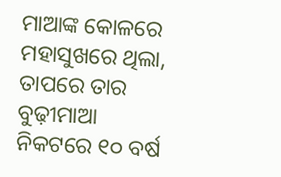ମାଆଙ୍କ କୋଳରେ ମହାସୁଖରେ ଥିଲା, ତାପରେ ତାର ବୁଢ଼ୀମାଆ ନିକଟରେ ୧୦ ବର୍ଷ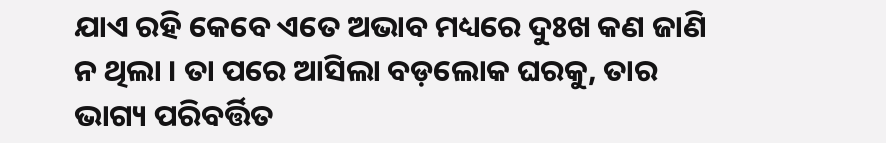ଯାଏ ରହି କେବେ ଏତେ ଅଭାବ ମଧ୍ୟରେ ଦୁଃଖ କଣ ଜାଣି ନ ଥିଲା । ତା ପରେ ଆସିଲା ବଡ଼ଲୋକ ଘରକୁ, ତାର ଭାଗ୍ୟ ପରିବର୍ତ୍ତିତ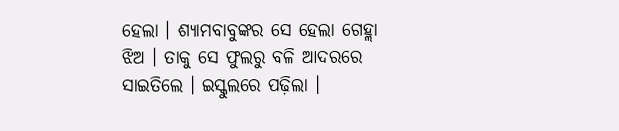ହେଲା । ଶ୍ୟାମବାବୁଙ୍କର ସେ ହେଲା ଗେହ୍ଲା ଝିଅ । ତାକୁ ସେ ଫୁଲରୁ ବଳି ଆଦରରେ ସାଇତିଲେ । ଇସ୍କୁଲରେ ପଢ଼ିଲା ।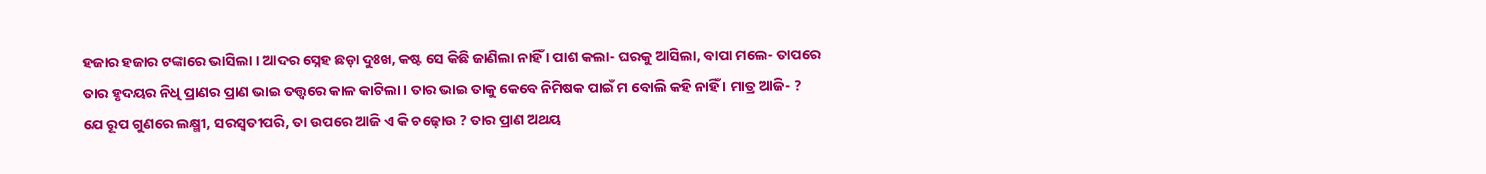ହଜାର ହଜାର ଟଙ୍କାରେ ଭାସିଲା । ଆଦର ସ୍ନେହ ଛଡ଼ା ଦୁଃଖ, କଷ୍ଟ ସେ କିଛି ଜାଣିଲା ନାହିଁ । ପାଶ କଲା- ଘରକୁ ଆସିଲା, ବାପା ମଲେ- ତାପରେ ତାର ହୃଦୟର ନିଧି ପ୍ରାଣର ପ୍ରାଣ ଭାଇ ତତ୍ତ୍ୱରେ କାଳ କାଟିଲା । ତାର ଭାଇ ତାକୁ କେବେ ନିମିଷକ ପାଇଁ ମ ବୋଲି କହି ନାହିଁ । ମାତ୍ର ଆଜି- ?
ଯେ ରୂପ ଗୁଣରେ ଲକ୍ଷ୍ମୀ, ସରସ୍ୱତୀପରି, ତା ଉପରେ ଆଜି ଏ କି ଚଢ଼ୋଉ ? ତାର ପ୍ରାଣ ଅଥୟ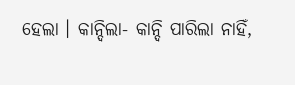ହେଲା । କାନ୍ଦିଲା- କାନ୍ଦି ପାରିଲା ନାହିଁ,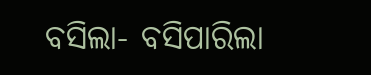ବସିଲା- ବସିପାରିଲା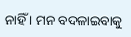ନାହିଁ । ମନ ବଦଳାଇବାକୁ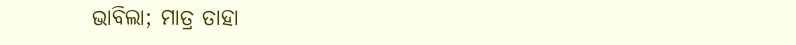ଭାବିଲା; ମାତ୍ର ତାହା